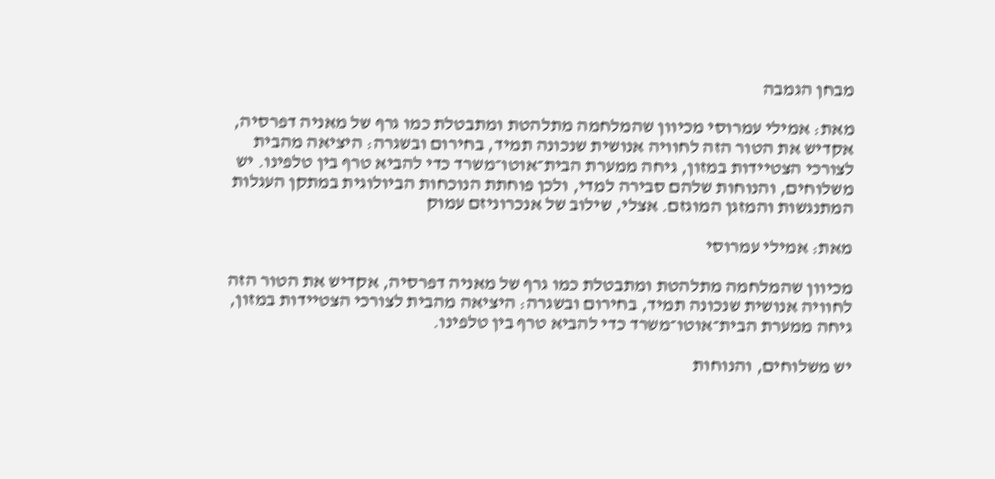מבחן הגמבה

מאת: אמילי עמרוסי מכיוון שהמלחמה מתלהטת ומתבטלת כמו גרף של מאניה דפרסיה, אקדיש את הטור הזה לחוויה אנושית שנכונה תמיד, בחירום ובשגרה: היציאה מהבית לצורכי הצטיידות במזון, גיחה ממערת הבית־אוטו־משרד כדי להביא טרף בין טלפינו. יש משלוחים, והנוחות שלהם סבירה למדי, ולכן פוחתת הנוכחות הביולוגית במתקן העגלות המתנגשות והמזגן המוגזם. אצלי, שילוב של אנכרוניזם עמוק

מאת: אמילי עמרוסי

מכיוון שהמלחמה מתלהטת ומתבטלת כמו גרף של מאניה דפרסיה, אקדיש את הטור הזה לחוויה אנושית שנכונה תמיד, בחירום ובשגרה: היציאה מהבית לצורכי הצטיידות במזון, גיחה ממערת הבית־אוטו־משרד כדי להביא טרף בין טלפינו.

יש משלוחים, והנוחות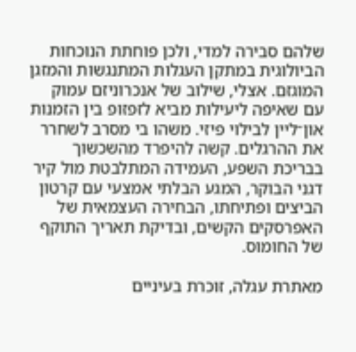שלהם סבירה למדי, ולכן פוחתת הנוכחות הביולוגית במתקן העגלות המתנגשות והמזגן המוגזם. אצלי, שילוב של אנכרוניזם עמוק עם שאיפה ליעילות מביא לזפזופ בין הזמנות און־ליין לבילוי פיזי. משהו בי מסרב לשחרר את ההרגלים. קשה להיפרד מהשכשוך בבריכת השפע, העמידה המתלבטת מול קיר דגני הבוקר, המגע הבלתי אמצעי עם קרטון הביצים ופתיחתו, הבחירה העצמאית של האפרסקים הקשים, ובדיקת תאריך התוקף של החומוס.

מאתרת עגלה, זוכרת בעיניים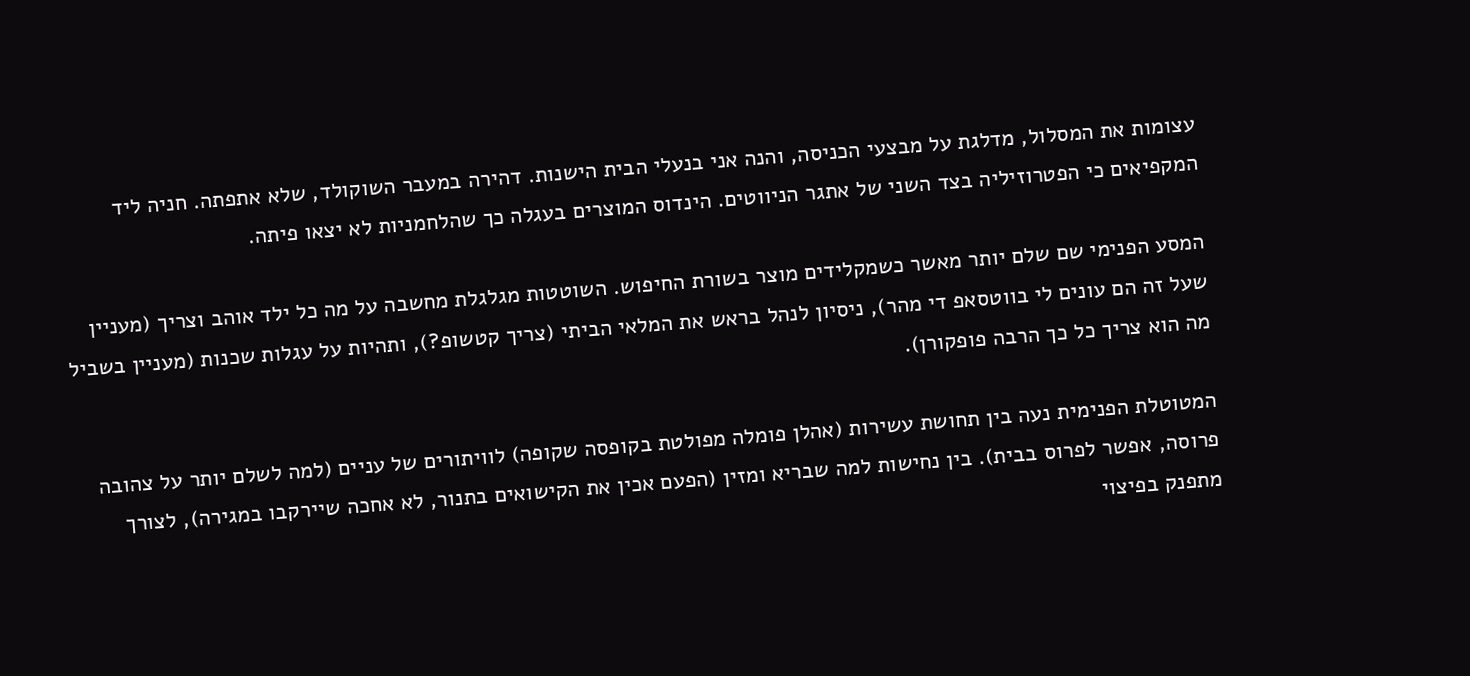עצומות את המסלול, מדלגת על מבצעי הכניסה, והנה אני בנעלי הבית הישנות. דהירה במעבר השוקולד, שלא אתפתה. חניה ליד המקפיאים כי הפטרוזיליה בצד השני של אתגר הניווטים. הינדוס המוצרים בעגלה כך שהלחמניות לא יצאו פיתה.

המסע הפנימי שם שלם יותר מאשר כשמקלידים מוצר בשורת החיפוש. השוטטות מגלגלת מחשבה על מה כל ילד אוהב וצריך (מעניין שעל זה הם עונים לי בווטסאפ די מהר), ניסיון לנהל בראש את המלאי הביתי (צריך קטשופ?), ותהיות על עגלות שכנות (מעניין בשביל מה הוא צריך כל כך הרבה פופקורן).

המטוטלת הפנימית נעה בין תחושת עשירות (אהלן פומלה מפולטת בקופסה שקופה) לוויתורים של עניים (למה לשלם יותר על צהובה פרוסה, אפשר לפרוס בבית). בין נחישות למה שבריא ומזין (הפעם אכין את הקישואים בתנור, לא אחכה שיירקבו במגירה), לצורך מתפנק בפיצוי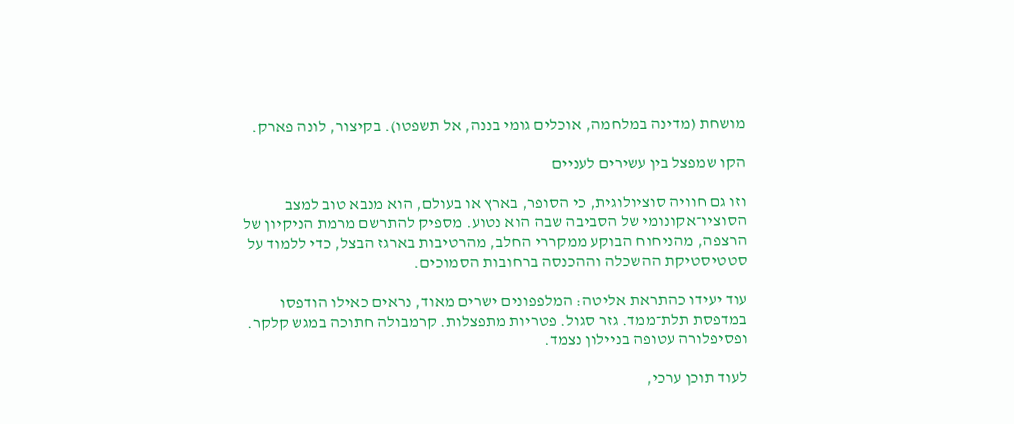מושחת (מדינה במלחמה, אוכלים גומי בננה, אל תשפטו). בקיצור, לונה פארק.

הקו שמפצל בין עשירים לעניים

וזו גם חוויה סוציולוגית, כי הסופר, בארץ או בעולם, הוא מנבא טוב למצב הסוציו־אקונומי של הסביבה שבה הוא נטוע. מספיק להתרשם מרמת הניקיון של הרצפה, מהניחוח הבוקע ממקררי החלב, מהרטיבות בארגז הבצל, כדי ללמוד על סטטיסטיקת ההשכלה וההכנסה ברחובות הסמוכים.

עוד יעידו כהתראת אליטה: המלפפונים ישרים מאוד, נראים כאילו הודפסו במדפסת תלת־ממד. גזר סגול. פטריות מתפצלות. קרמבולה חתוכה במגש קלקר. ופסיפלורה עטופה בניילון נצמד.

לעוד תוכן ערכי,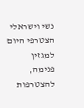נשי וישראלי הצטרפי היום למגזין פנימה, להצטרפות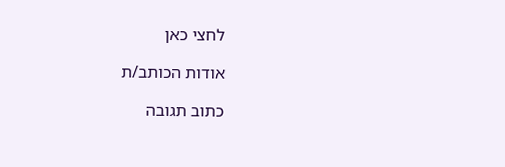לחצי כאן

אודות הכותב/ת

כתוב תגובה